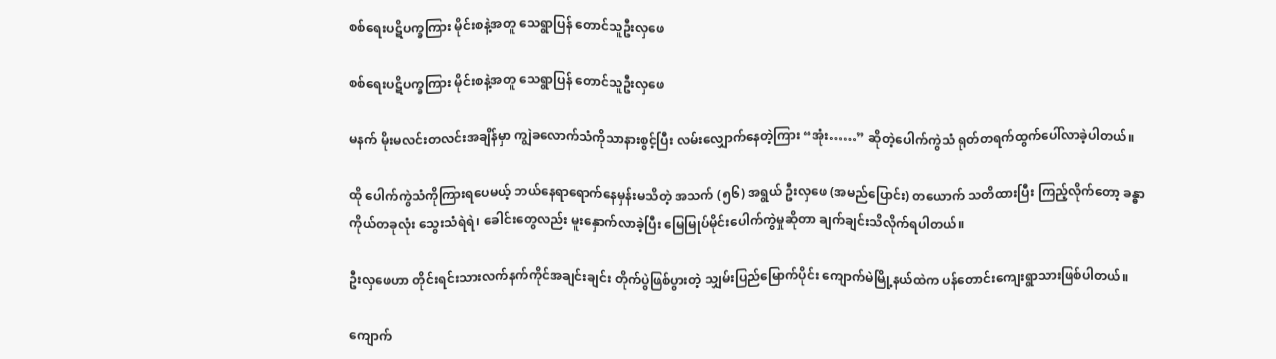စစ်ရေးပဋိပက္ခကြား မိုင်းစနဲ့အတူ သေရွာပြန် တောင်သူဦးလှဖေ

စစ်ရေးပဋိပက္ခကြား မိုင်းစနဲ့အတူ သေရွာပြန် တောင်သူဦးလှဖေ

မနက် မိုးမလင်းတလင်းအချိန်မှာ ကျွဲခလောက်သံကိုသာနားစွင့်ပြီး လမ်းလျှောက်နေတဲ့ကြား “အုံး……” ဆိုတဲ့ပေါက်ကွဲသံ ရုတ်တရက်ထွက်ပေါ်လာခဲ့ပါတယ်။

ထို ပေါက်ကွဲသံကိုကြားရပေမယ့် ဘယ်နေရာရောက်နေမှန်းမသိတဲ့ အသက် (၅၆) အရွယ် ဦးလှဖေ (အမည်ပြောင်း) တယောက် သတိထားပြီး ကြည့်လိုက်တော့ ခန္ဓာကိုယ်တခုလုံး သွေးသံရဲရဲ၊ ခေါင်းတွေလည်း မူးနှောက်လာခဲ့ပြီး မြေမြုပ်မိုင်းပေါက်ကွဲမှုဆိုတာ ချက်ချင်းသိလိုက်ရပါတယ်။

ဦးလှဖေဟာ တိုင်းရင်းသားလက်နက်ကိုင်အချင်းချင်း တိုက်ပွဲဖြစ်ပွားတဲ့ သျှမ်းပြည်မြောက်ပိုင်း ကျောက်မဲမြို့နယ်ထဲက ပန်တောင်းကျေးရွာသားဖြစ်ပါတယ်။

ကျောက်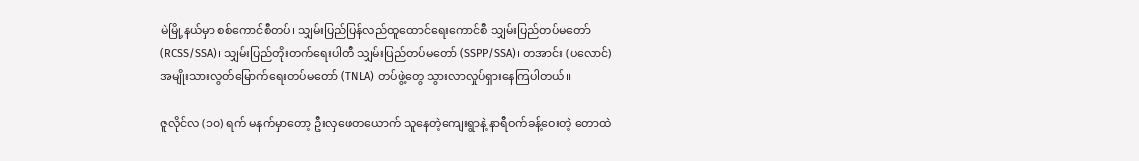မဲမြို့နယ်မှာ စစ်ကောင်စီတပ်၊ သျှမ်းပြည်ပြန်လည်ထူထောင်ရေးကောင်စီ သျှမ်းပြည်တပ်မတော် (RCSS/SSA)၊ သျှမ်းပြည်တိုးတက်ရေးပါတီ သျှမ်းပြည်တပ်မတော် (SSPP/SSA)၊ တအာင်း (ပလောင်) အမျိုးသားလွတ်မြောက်ရေးတပ်မတော် (TNLA) တပ်ဖွဲ့တွေ သွားလာလှုပ်ရှားနေကြပါတယ်။

ဇူလိုင်လ (၁၀) ရက် မနက်မှာတော့ ဦးလှဖေတယောက် သူနေတဲ့ကျေးရွာနဲ့ နာရီဝက်ခန့်ဝေးတဲ့ တောထဲ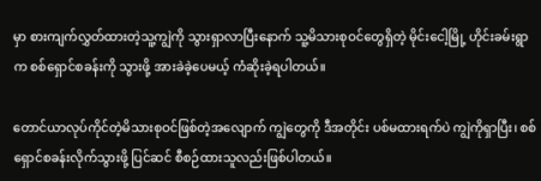မှာ စားကျက်လွှတ်ထားတဲ့သူ့ကျွဲကို သွားရှာလာပြီးနောက် သူ့မိသားစုဝင်တွေရှိတဲ့ မိုင်းငေါ့မြို့ ဟိုင်းခမ်းရွာက စစ်ရှောင်စခန်းကို သွားဖို့ အားခဲခဲ့ပေမယ့် ကံဆိုးခဲ့ရပါတယ်။

တောင်ယာလုပ်ကိုင်တဲ့မိသားစုဝင်ဖြစ်တဲ့အလျောက် ကျွဲတွေကို ဒီအတိုင်း ပစ်မထားရက်ပဲ ကျွဲကိုရှာပြီး၊ စစ်ရှောင်စခန်းလိုက်သွားဖို့ ပြင်ဆင် စီစဉ်ထားသူလည်းဖြစ်ပါတယ်။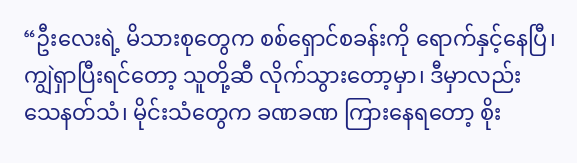“ဦးလေးရဲ့ မိသားစုတွေက စစ်ရှောင်စခန်းကို ရောက်နှင့်နေပြီ၊ ကျွဲရှာပြီးရင်တော့ သူတို့ဆီ လိုက်သွားတော့မှာ၊ ဒီမှာလည်း သေနတ်သံ၊ မိုင်းသံတွေက ခဏခဏ ကြားနေရတော့ စိုး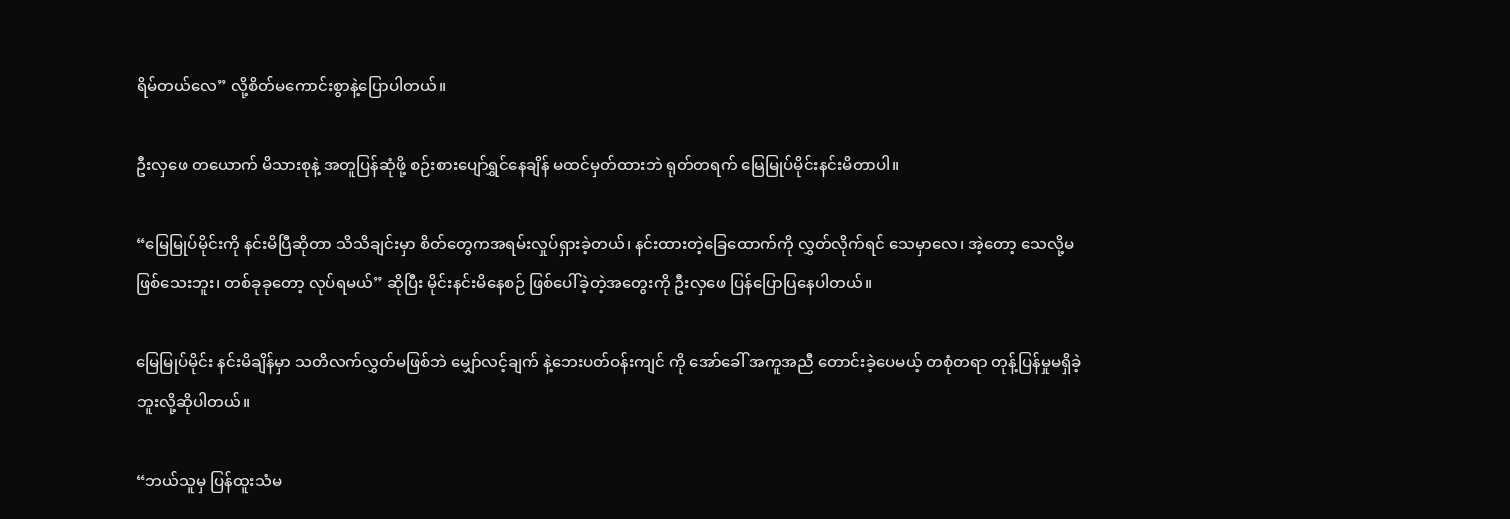ရိမ်တယ်လေ” လို့စိတ်မကောင်းစွာနဲ့ပြောပါတယ်။

ဦးလှဖေ တယောက် မိသားစုနဲ့ အတူပြန်ဆုံဖို့ စဉ်းစားပျော်ရွှင်နေချိန် မထင်မှတ်ထားဘဲ ရုတ်တရက် မြေမြုပ်မိုင်းနင်းမိတာပါ။

“မြေမြုပ်မိုင်းကို နင်းမိပြီဆိုတာ သိသိချင်းမှာ စိတ်တွေကအရမ်းလှုပ်ရှားခဲ့တယ်၊ နင်းထားတဲ့ခြေထောက်ကို လွှတ်လိုက်ရင် သေမှာလေ၊ အဲ့တော့ သေလို့မဖြစ်သေးဘူး၊ တစ်ခုခုတော့ လုပ်ရမယ်” ဆိုပြီး မိုင်းနင်းမိနေစဉ် ဖြစ်ပေါ်ခဲ့တဲ့အတွေးကို ဦးလှဖေ ပြန်ပြောပြနေပါတယ်။

မြေမြုပ်မိုင်း နင်းမိချိန်မှာ သတိလက်လွှတ်မဖြစ်ဘဲ မျှော်လင့်ချက် နဲ့ဘေးပတ်ဝန်းကျင် ကို အော်ခေါ် အကူအညီ တောင်းခဲ့ပေမယ့် တစုံတရာ တုန့်ပြန်မှုမရှိခဲ့ဘူးလို့ဆိုပါတယ်။

“ဘယ်သူမှ ပြန်ထူးသံမ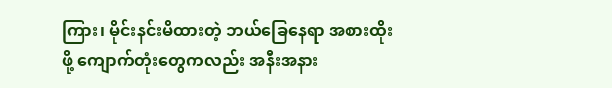ကြား၊ မိုင်းနင်းမိထားတဲ့ ဘယ်ခြေနေရာ အစားထိုးဖို့ ကျောက်တုံးတွေကလည်း အနီးအနား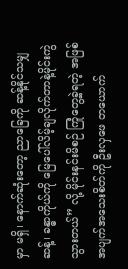မှာ မရှိ၊ နောက်ဆုံးတော့ ညာခြေကို ဆန့်နိုင်သမျှဆန့်၊ ခန္ဓာကိုယ်ကို မြေပေါ်လိမ့်ချလိုက်တာနဲ့မိုင်းကွဲသွားတယ်” လို့ မိုင်းနင်းမိစဉ် ကြုံတွေ့ခဲ့ရတဲ့ အဖြစ်အပျက်အသေးစိတ်ကို ဦးလှဖေ တယောက်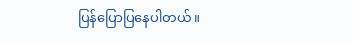ပြန်ပြောပြနေပါတယ်။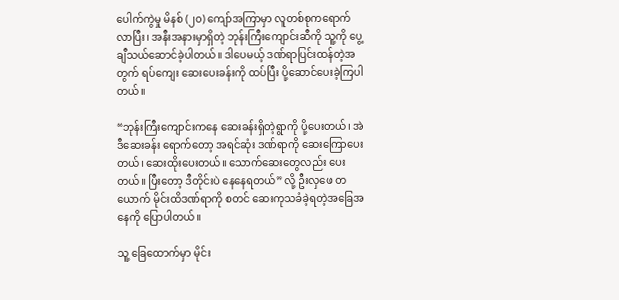ပေါက်ကွဲမှု မိနစ် (၂၀) ကျော်အကြာမှာ လူတစ်စုကရောက်လာပြီး၊ အနီးအနားမှာရှိတဲ့ ဘုန်းကြီးကျောင်းဆီကို သူ့ကို ပွေ့ချီသယ်ဆောင်ခဲ့ပါတယ်။ ဒါပေမယ့် ဒဏ်ရာပြင်းထန်တဲ့အတွက် ရပ်ကျေး ဆေးပေးခန်းကို ထပ်ပြီး ပို့ဆောင်ပေးခဲ့ကြပါတယ်။

“ဘုန်းကြီးကျောင်းကနေ ဆေးခန်းရှိတဲ့ရွာကို ပို့ပေးတယ်၊ အဲဒီဆေးခန်း ရောက်တော့ အရင်ဆုံး ဒဏ်ရာကို ဆေးကြောပေးတယ်၊ ဆေးထိုးပေးတယ်။ သောက်ဆေးတွေလည်း ပေးတယ်။ ပြီးတော့ ဒီတိုင်းပဲ နေနေရတယ်” လို့ ဦးလှဖေ တယောက် မိုင်းထိဒဏ်ရာကို စတင် ဆေးကုသခံခဲ့ရတဲ့အခြေအနေကို ပြောပါတယ်။

သူ့ ခြေထောက်မှာ မိုင်း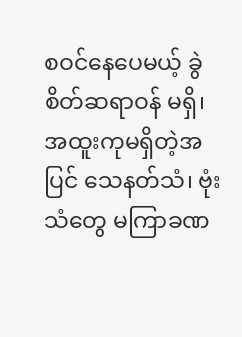စဝင်နေပေမယ့် ခွဲစိတ်ဆရာဝန် မရှိ၊ အထူးကုမရှိတဲ့အပြင် သေနတ်သံ၊ ဗုံးသံတွေ မကြာခဏ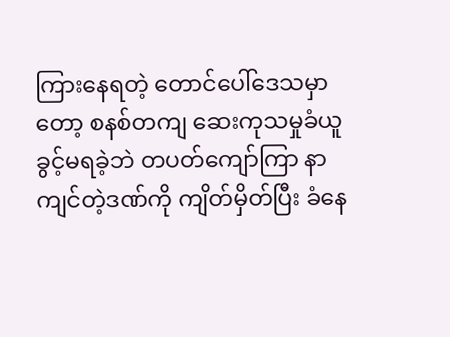ကြားနေရတဲ့ တောင်ပေါ်ဒေသမှာ တော့ စနစ်တကျ ဆေးကုသမှုခံယူခွင့်မရခဲ့ဘဲ တပတ်ကျော်ကြာ နာကျင်တဲ့ဒဏ်ကို ကျိတ်မှိတ်ပြီး ခံနေ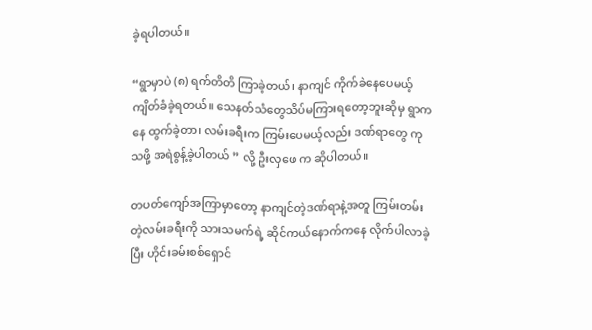ခဲ့ရပါတယ်။

“ရွာမှာပဲ (၈) ရက်တိတိ ကြာခဲ့တယ်၊ နာကျင် ကိုက်ခဲနေပေမယ့် ကျိတ်ခံခဲ့ရတယ်။ သေနတ်သံတွေသိပ်မကြားရတော့ဘူးဆိုမှ ရွာကနေ ထွက်ခဲ့တာ၊ လမ်းခရီးက ကြမ်းပေမယ့်လည်း ဒဏ်ရာတွေ ကုသဖို့ အရဲစွန့်ခဲ့ပါတယ် ” လို့ ဦးလှဖေ က ဆိုပါတယ်။

တပတ်ကျော်အကြာမှာတော့ နာကျင်တဲ့ဒဏ်ရာနဲ့အတူ ကြမ်းတမ်းတဲ့လမ်းခရီးကို သားသမက်ရဲ့ ဆိုင်ကယ်နောက်ကနေ လိုက်ပါလာခဲ့ပြီး ဟိုင်းခမ်းစစ်ရှောင်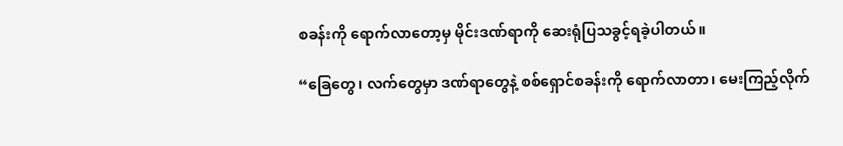စခန်းကို ရောက်လာတော့မှ မိုင်းဒဏ်ရာကို ဆေးရုံပြသခွင့်ရခဲ့ပါတယ်။

“ခြေတွေ၊ လက်တွေမှာ ဒဏ်ရာတွေနဲ့ စစ်ရှောင်စခန်းကို ရောက်လာတာ၊ မေးကြည့်လိုက်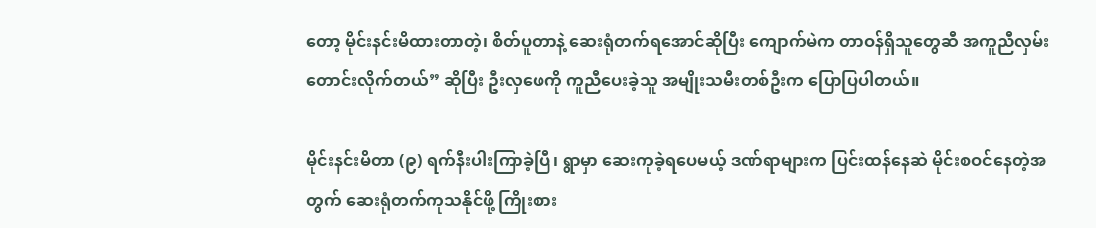တော့ မိုင်းနင်းမိထားတာတဲ့၊ စိတ်ပူတာနဲ့ ဆေးရုံတက်ရအောင်ဆိုပြီး ကျောက်မဲက တာဝန်ရှိသူတွေဆီ အကူညီလှမ်းတောင်းလိုက်တယ်” ဆိုပြီး ဦးလှဖေကို ကူညီပေးခဲ့သူ အမျိုးသမီးတစ်ဦးက ပြောပြပါတယ်။

မိုင်းနင်းမိတာ (၉) ရက်နီးပါးကြာခဲ့ပြီ၊ ရွာမှာ ဆေးကုခဲ့ရပေမယ့် ဒဏ်ရာများက ပြင်းထန်နေဆဲ မိုင်းစဝင်နေတဲ့အတွက် ဆေးရုံတက်ကုသနိုင်ဖို့ ကြိုးစား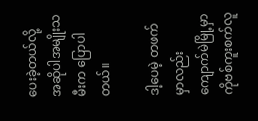ပေးခဲ့တယ်လို့ အဆိုပါအမျိုးသမီးက ပြောပါတယ်။

ဒါ့ပေမဲ့ တဖက်မှာလည်း ကျောက်မဲမြို့မှာ ကိုဗစ်ကူးစက်လူ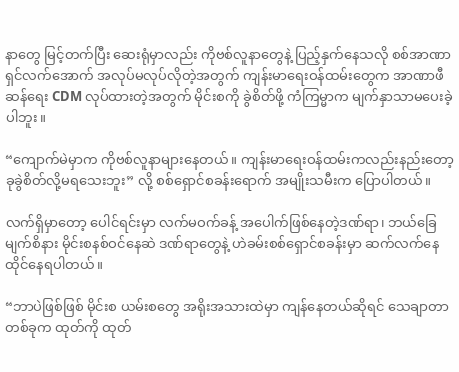နာတွေ မြင့်တက်ပြီး ဆေးရုံမှာလည်း ကိုဗစ်လူနာတွေနဲ့ ပြည့်နှက်နေသလို စစ်အာဏာရှင်လက်အောက် အလုပ်မလုပ်လိုတဲ့အတွက် ကျန်းမာရေးဝန်ထမ်းတွေက အာဏာဖီ ဆန်ရေး CDM လုပ်ထားတဲ့အတွက် မိုင်းစကို ခွဲစိတ်ဖို့ ကံကြမ္မာက မျက်နှာသာမပေးခဲ့ပါဘူး။

“ကျောက်မဲမှာက ကိုဗစ်လူနာများနေတယ်။ ကျန်းမာရေးဝန်ထမ်းကလည်းနည်းတော့ ခုခွဲစိတ်လို့မရသေးဘူး” လို့ စစ်ရှောင်စခန်းရောက် အမျိုးသမီးက ပြောပါတယ်။

လက်ရှိမှာတော့ ပေါင်ရင်းမှာ လက်မဝက်ခန့် အပေါက်ဖြစ်နေတဲ့ဒဏ်ရာ၊ ဘယ်ခြေမျက်စိနား မိုင်းစနစ်ဝင်နေဆဲ ဒဏ်ရာတွေနဲ့ ဟဲခမ်းစစ်ရှောင်စခန်းမှာ ဆက်လက်နေထိုင်နေရပါတယ်။

“ဘာပဲဖြစ်ဖြစ် မိုင်းစ ယမ်းစတွေ အရိုးအသားထဲမှာ ကျန်နေတယ်ဆိုရင် သေချာတာတစ်ခုက ထုတ်ကို ထုတ်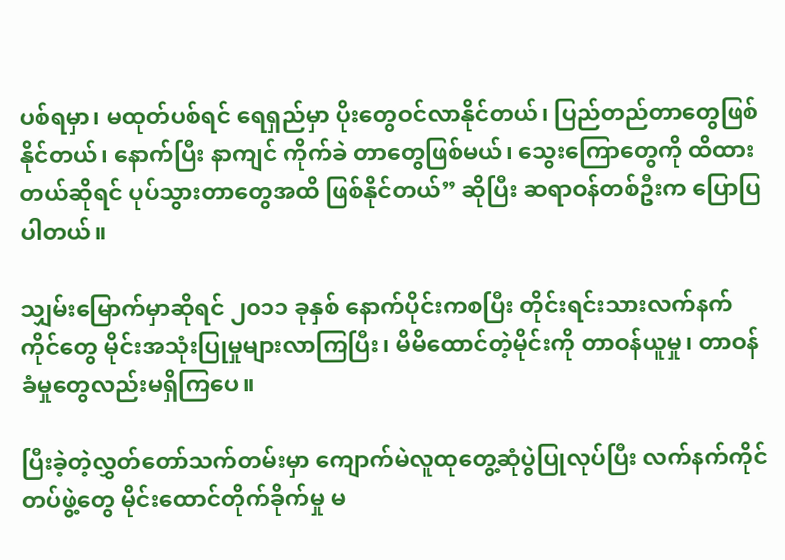ပစ်ရမှာ၊ မထုတ်ပစ်ရင် ရေရှည်မှာ ပိုးတွေဝင်လာနိုင်တယ်၊ ပြည်တည်တာတွေဖြစ်နိုင်တယ်၊ နောက်ပြီး နာကျင် ကိုက်ခဲ တာတွေဖြစ်မယ်၊ သွေးကြောတွေကို ထိထားတယ်ဆိုရင် ပုပ်သွားတာတွေအထိ ဖြစ်နိုင်တယ်” ဆိုပြီး ဆရာဝန်တစ်ဦးက ပြောပြပါတယ်။

သျှမ်းမြောက်မှာဆိုရင် ၂၀၁၁ ခုနှစ် နောက်ပိုင်းကစပြီး တိုင်းရင်းသားလက်နက်ကိုင်တွေ မိုင်းအသုံးပြုမှုများလာကြပြီး၊ မိမိထောင်တဲ့မိုင်းကို တာဝန်ယူမှု၊ တာဝန်ခံမှုတွေလည်းမရှိကြပေ။

ပြီးခဲ့တဲ့လွှတ်တော်သက်တမ်းမှာ ကျောက်မဲလူထုတွေ့ဆုံပွဲပြုလုပ်ပြီး လက်နက်ကိုင်တပ်ဖွဲ့တွေ မိုင်းထောင်တိုက်ခိုက်မှု မ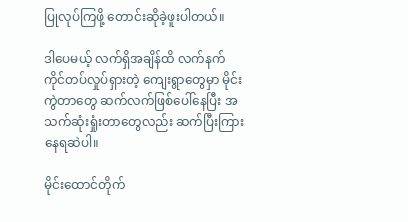ပြုလုပ်ကြဖို့ တောင်းဆိုခဲ့ဖူးပါတယ်။

ဒါပေမယ့် လက်ရှိအချိန်ထိ လက်နက်ကိုင်တပ်လှုပ်ရှားတဲ့ ကျေးရွာတွေမှာ မိုင်းကွဲတာတွေ ဆက်လက်ဖြစ်ပေါ်နေပြီး အသက်ဆုံးရှုံးတာတွေလည်း ဆက်ပြီးကြားနေရဆဲပါ။

မိုင်းထောင်တိုက်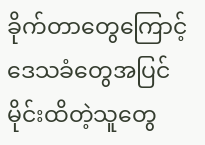ခိုက်တာတွေကြောင့် ဒေသခံတွေအပြင် မိုင်းထိတဲ့သူတွေ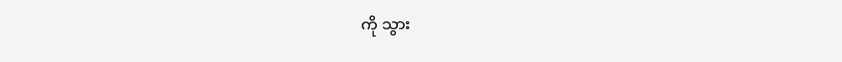ကို သွား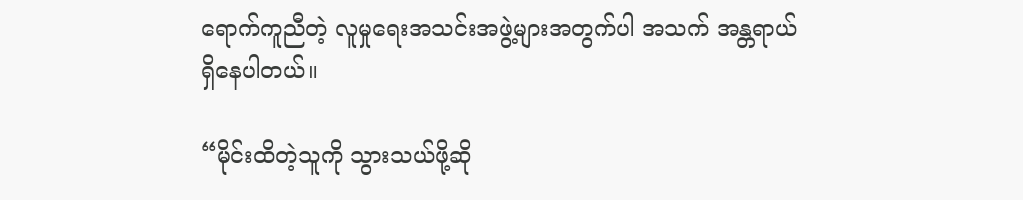ရောက်ကူညီတဲ့ လူမှုရေးအသင်းအဖွဲ့များအတွက်ပါ အသက် အန္တရာယ်ရှိနေပါတယ်။

“မိုင်းထိတဲ့သူကို သွားသယ်ဖို့ဆို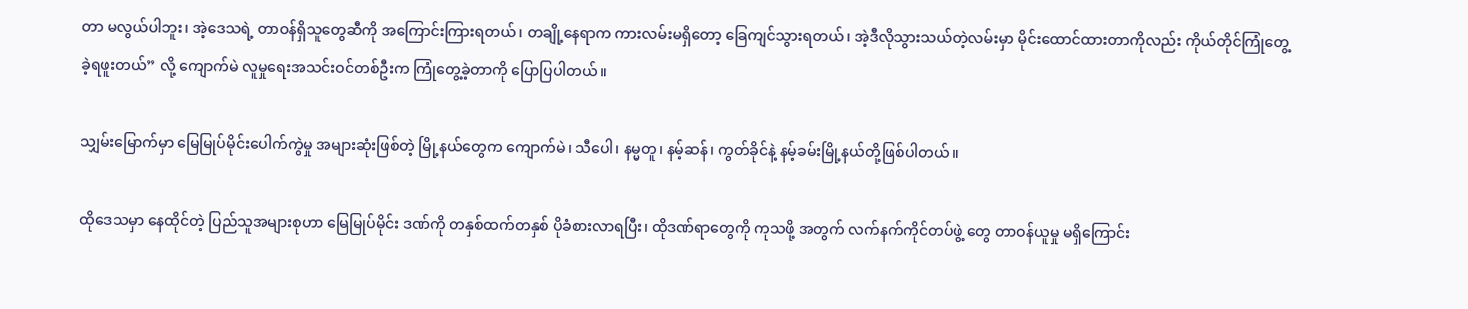တာ မလွယ်ပါဘူး၊ အဲ့ဒေသရဲ့ တာဝန်ရှိသူတွေဆီကို အကြောင်းကြားရတယ်၊ တချို့နေရာက ကားလမ်းမရှိတော့ ခြေကျင်သွားရတယ်၊ အဲ့ဒီလိုသွားသယ်တဲ့လမ်းမှာ မိုင်းထောင်ထားတာကိုလည်း ကိုယ်တိုင်ကြုံတွေ့ခဲ့ရဖူးတယ်” လို့ ကျောက်မဲ လူမှုရေးအသင်းဝင်တစ်ဦးက ကြုံတွေ့ခဲ့တာကို ပြောပြပါတယ်။

သျှမ်းမြောက်မှာ မြေမြုပ်မိုင်းပေါက်ကွဲမှု အများဆုံးဖြစ်တဲ့ မြို့နယ်တွေက ကျောက်မဲ၊ သီပေါ၊ နမ္မတူ၊ နမ့်ဆန်၊ ကွတ်ခိုင်နဲ့ နမ့်ခမ်းမြို့နယ်တို့ဖြစ်ပါတယ်။

ထိုဒေသမှာ နေထိုင်တဲ့ ပြည်သူအများစုဟာ မြေမြုပ်မိုင်း ဒဏ်ကို တနှစ်ထက်တနှစ် ပိုခံစားလာရပြီး၊ ထိုဒဏ်ရာတွေကို ကုသဖို့ အတွက် လက်နက်ကိုင်တပ်ဖွဲ့ တွေ တာဝန်ယူမှု မရှိကြောင်း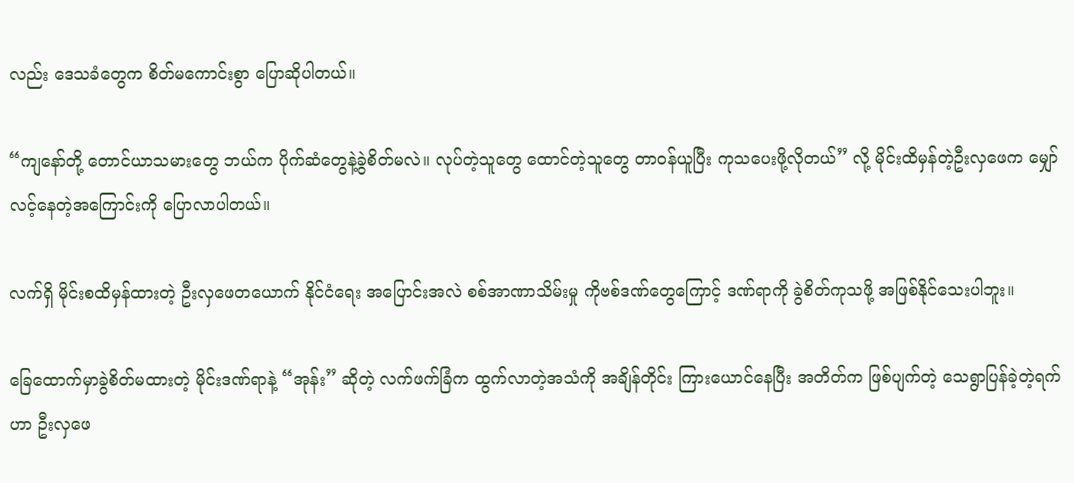လည်း ဒေသခံတွေက စိတ်မကောင်းစွာ ပြောဆိုပါတယ်။

“ကျနော်တို့ တောင်ယာသမားတွေ ဘယ်က ပိုက်ဆံတွေနဲ့ခွဲစိတ်မလဲ။ လုပ်တဲ့သူတွေ ထောင်တဲ့သူတွေ တာဝန်ယူပြီး ကုသပေးဖို့လိုတယ်” လို့ မိုင်းထိမှန်တဲ့ဦးလှဖေက မျှော်လင့်နေတဲ့အကြောင်းကို ပြောလာပါတယ်။

လက်ရှိ မိုင်းစထိမှန်ထားတဲ့ ဦးလှဖေတယောက် နိုင်ငံရေး အပြောင်းအလဲ စစ်အာဏာသိမ်းမှု ကိုဗစ်ဒဏ်တွေကြောင့် ဒဏ်ရာကို ခွဲစိတ်ကုသဖို့ အဖြစ်နိုင်သေးပါဘူး။

ခြေထောက်မှာခွဲစိတ်မထားတဲ့ မိုင်းဒဏ်ရာနဲ့ “အုန်း” ဆိုတဲ့ လက်ဖက်ခြံက ထွက်လာတဲ့အသံကို အချိန်တိုင်း ကြားယောင်နေပြီး အတိတ်က ဖြစ်ပျက်တဲ့ သေရွာပြန်ခဲ့တဲ့ရက်ဟာ ဦးလှဖေ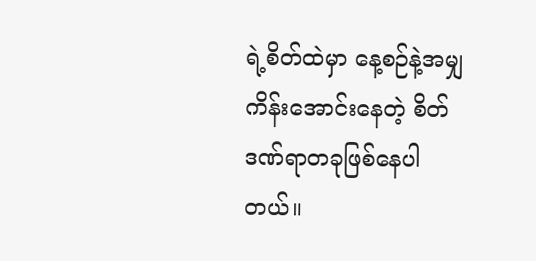ရဲ့စိတ်ထဲမှာ နေ့စဉ်နဲ့အမျှ ကိန်းအောင်းနေတဲ့ စိတ်ဒဏ်ရာတခုဖြစ်နေပါတယ်။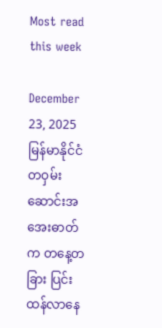Most read this week

December 23, 2025
မြန်မာနိုင်ငံတဝှမ်း ဆောင်းအအေးဓာတ်က တနေ့တခြား ပြင်းထန်လာနေ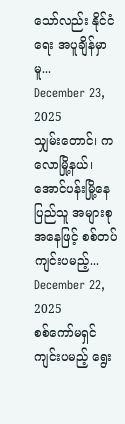သော်လည်း နိုင်ငံရေး အပူချိန်မှာမူ...
December 23, 2025
သျှမ်းတောင်၊ ကလောမြို့နယ်၊ အောင်ပန်းမြို့နေ ပြည်သူ အများစု အနေဖြင့် စစ်တပ် ကျင်းပမည့်...
December 22, 2025
စစ်ကော်မရှင် ကျင်းပမည့် ရွေး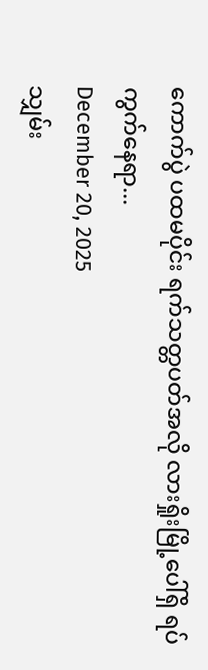ကောက်ပွဲ ပထမပိုင်း ရက်သတ္တပတ်အလို လားရှိုးမြို့ပေါ်ရှိ ရပ်ကွက်နေရာ...
December 20, 2025
သျှမ်း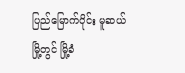ပြည်မြောက်ပိုင်း မူဆယ်မြို့တွင် မြို့ခံ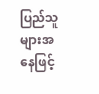ပြည်သူများအနေဖြင့်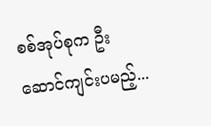စစ်အုပ်စုက ဦးဆောင်ကျင်းပမည့်...